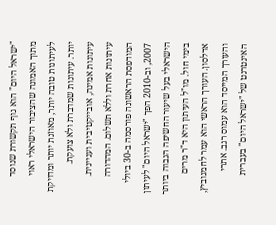"ישראל היום" הוא גוף תקשורת שנוסד מתוך האמונה שהציבור הישראלי ראוי לעיתונות טובה יותר, מאוזנת יותר ומדויקת יותר. עיתונות שמדברת ולא צועקת. עיתונות אמינה, אובייקטיבית ועניינית. עיתונות אחרת וללא תשלום. המהדורה המודפסת הראשונה פורסמה ב-30 ביולי 2007, וב-2010 הפך "ישראל היום" לעיתון הישראלי בעל שיעור החשיפה הגבוה ביותר בימי חול. מו"ל העיתון היא ד"ר מרים אדלסון. העורך הראשי הוא עמר לחמנוביץ, והעורך המייסד הוא עמוס רגב. אתרי האינטרנט של "ישראל היום" בעברית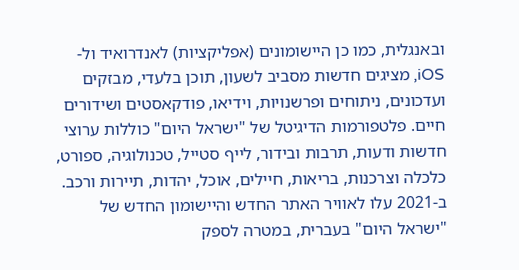ובאנגלית, כמו כן היישומונים (אפליקציות) לאנדרואיד ול-iOS, מציגים חדשות מסביב לשעון, תוכן בלעדי, מבזקים ועדכונים, ניתוחים ופרשנויות, וידיאו, פודקאסטים ושידורים חיים. פלטפורמות הדיגיטל של "ישראל היום" כוללות ערוצי חדשות ודעות, תרבות ובידור, לייף סטייל, טכנולוגיה, ספורט, כלכלה וצרכנות, בריאות, חיילים, אוכל, יהדות, תיירות ורכב. ב-2021 עלו לאוויר האתר החדש והיישומון החדש של "ישראל היום" בעברית, במטרה לספק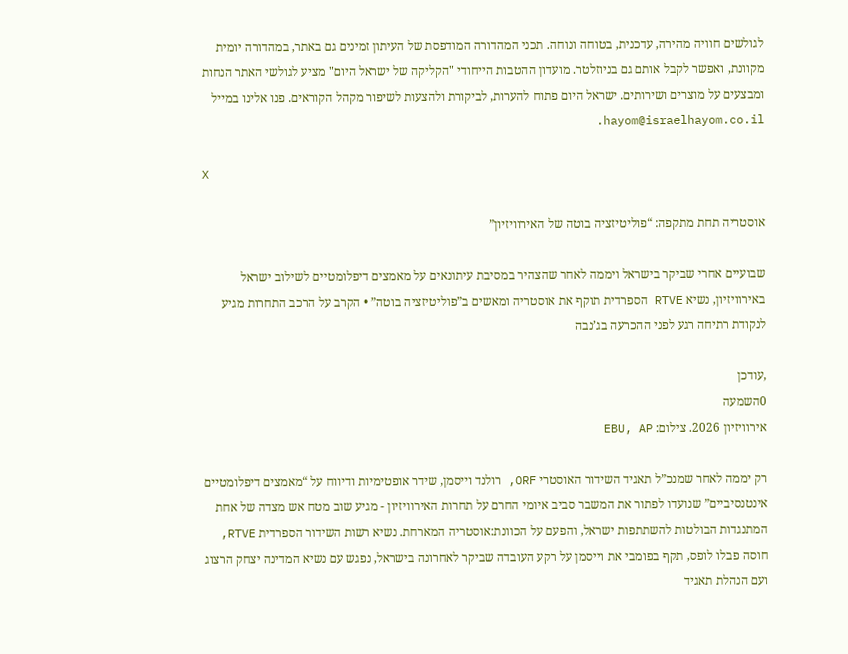לגולשים חוויה מהירה, עדכנית, בטוחה ונוחה. תכני המהדורה המודפסת של העיתון זמינים גם באתר, במהדורה יומית מקוונת, ואפשר לקבל אותם גם בניוזלטר. מועדון ההטבות הייחודי "הקליקה של ישראל היום" מציע לגולשי האתר הנחות ומבצעים על מוצרים ושירותים. ישראל היום פתוח להערות, לביקורת ולהצעות לשיפור מקהל הקוראים. פנו אלינו במייל hayom@israelhayom.co.il.

X

אוסטריה תחת מתקפה: “פוליטיזציה בוטה של האירוויזיון”

שבועיים אחרי שביקר בישראל ויממה לאחר שהצהיר במסיבת עיתונאים על מאמצים דיפלומטיים לשילוב ישראל באירוויזיון, נשיא RTVE הספרדית תוקף את אוסטריה ומאשים ב”פוליטיזציה בוטה” • הקרב על הרכב התחרות מגיע לנקודת רתיחה רגע לפני ההכרעה בג’נבה

,עודכן
0השמעה
אירוויזיון 2026. צילום: EBU, AP

רק יממה לאחר שמנכ”ל תאגיד השידור האוסטרי ORF, רולנד וייסמן, שידר אופטימיות ודיווח על “מאמצים דיפלומטיים אינטנסיביים” שנועדו לפתור את המשבר סביב איומי החרם על תחרות האירוויזיון - מגיע שוב מטח אש מצדה של אחת המתנגדות הבולטות להשתתפות ישראל, והפעם על הכוונת:אוסטריה המארחת. נשיא רשות השידור הספרדית RTVE, חוסה פבלו לופס, תקף בפומבי את וייסמן על רקע העובדה שביקר לאחרונה בישראל, נפגש עם נשיא המדינה יצחק הרצוג ועם הנהלת תאגיד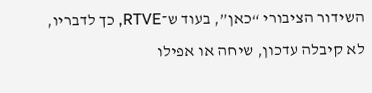השידור הציבורי “כאן”, בעוד ש־RTVE, כך לדבריו, לא קיבלה עדכון, שיחה או אפילו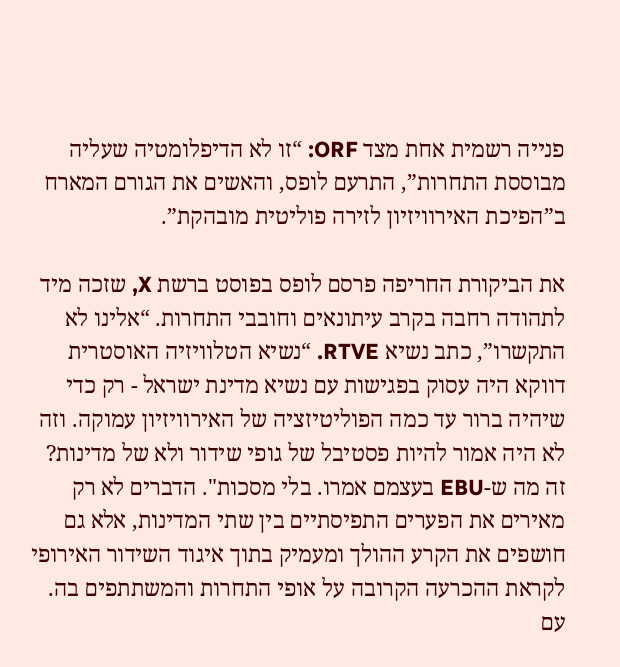פנייה רשמית אחת מצד ORF: “זו לא הדיפלומטיה שעליה מבוססת התחרות”, התרעם לופס, והאשים את הגורם המארח ב”הפיכת האירוויזיון לזירה פוליטית מובהקת”.

את הביקורת החריפה פרסם לופס בפוסט ברשת X, שזכה מיד לתהודה רחבה בקרב עיתונאים וחובבי התחרות. “אלינו לא התקשרו”, כתב נשיא RTVE. “נשיא הטלוויזיה האוסטרית דווקא היה עסוק בפגישות עם נשיא מדינת ישראל - רק כדי שיהיה ברור עד כמה הפוליטיזציה של האירוויזיון עמוקה. וזה לא היה אמור להיות פסטיבל של גופי שידור ולא של מדינות? זה מה ש-EBU בעצמם אמרו. בלי מסכות". הדברים לא רק מאירים את הפערים התפיסתיים בין שתי המדינות, אלא גם חושפים את הקרע ההולך ומעמיק בתוך איגוד השידור האירופי לקראת ההכרעה הקרובה על אופי התחרות והמשתתפים בה. עם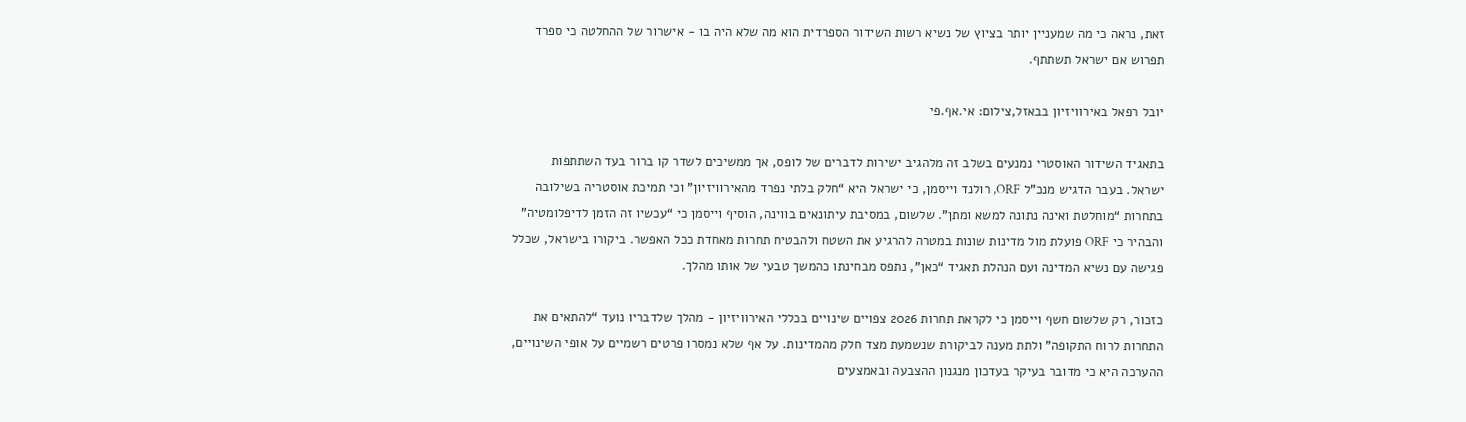זאת, נראה כי מה שמעניין יותר בציוץ של נשיא רשות השידור הספרדית הוא מה שלא היה בו - אישרור של ההחלטה כי ספרד תפרוש אם ישראל תשתתף.

יובל רפאל באירוויזיון בבאזל,צילום: אי.אף.פי

בתאגיד השידור האוסטרי נמנעים בשלב זה מלהגיב ישירות לדברים של לופס, אך ממשיכים לשדר קו ברור בעד השתתפות ישראל. בעבר הדגיש מנכ”ל ORF, רולנד וייסמן, כי ישראל היא “חלק בלתי נפרד מהאירוויזיון” וכי תמיכת אוסטריה בשילובה בתחרות “מוחלטת ואינה נתונה למשא ומתן”. שלשום, במסיבת עיתונאים בווינה, הוסיף וייסמן כי “עכשיו זה הזמן לדיפלומטיה” והבהיר כי ORF פועלת מול מדינות שונות במטרה להרגיע את השטח ולהבטיח תחרות מאחדת ככל האפשר. ביקורו בישראל, שכלל פגישה עם נשיא המדינה ועם הנהלת תאגיד “כאן”, נתפס מבחינתו כהמשך טבעי של אותו מהלך.

כזכור, רק שלשום חשף וייסמן כי לקראת תחרות 2026 צפויים שינויים בכללי האירוויזיון - מהלך שלדבריו נועד “להתאים את התחרות לרוח התקופה” ולתת מענה לביקורת שנשמעת מצד חלק מהמדינות. על אף שלא נמסרו פרטים רשמיים על אופי השינויים, ההערכה היא כי מדובר בעיקר בעדכון מנגנון ההצבעה ובאמצעים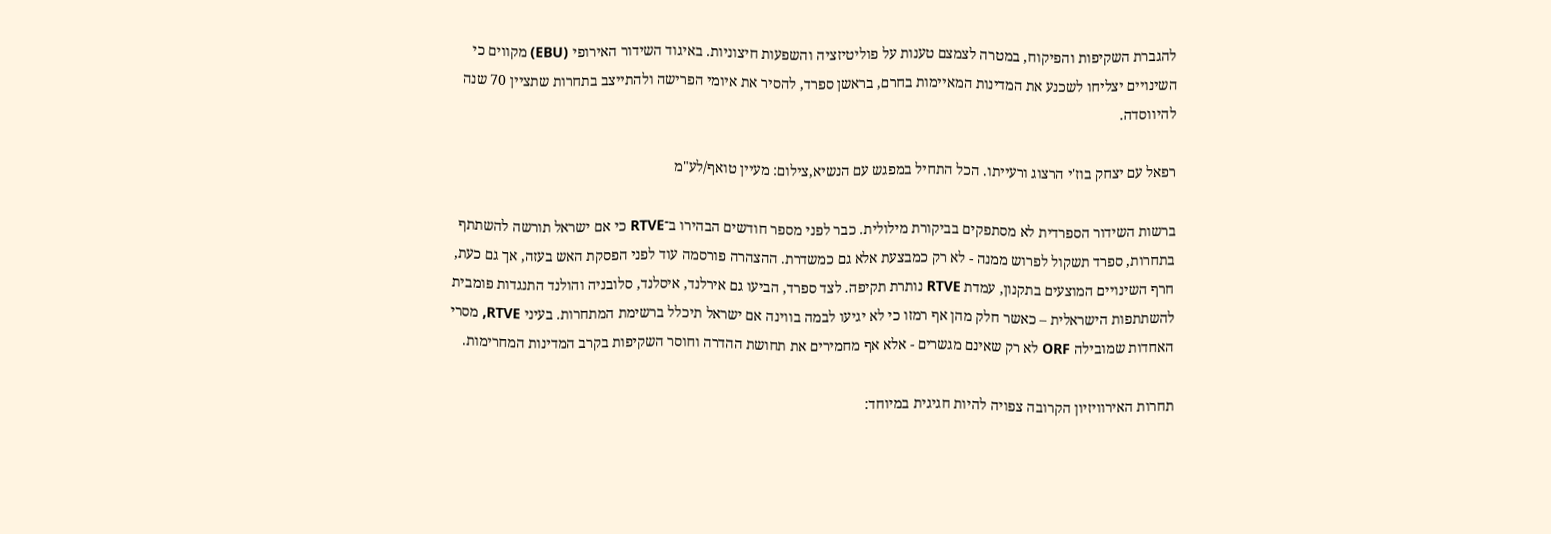להגברת השקיפות והפיקוח, במטרה לצמצם טענות על פוליטיזציה והשפעות חיצוניות. באיגוד השידור האירופי (EBU) מקווים כי השינויים יצליחו לשכנע את המדינות המאיימות בחרם, בראשן ספרד, להסיר את איומי הפרישה ולהתייצב בתחרות שתציין 70 שנה להיווסדה.

רפאל עם יצחק בוז'י הרצוג ורעייתו. הכל התחיל במפגש עם הנשיא,צילום: מעיין טואף/לע"מ

ברשות השידור הספרדית לא מסתפקים בביקורת מילולית. כבר לפני מספר חודשים הבהירו ב־RTVE כי אם ישראל תורשה להשתתף בתחרות, ספרד תשקול לפרוש ממנה - לא רק כמבצעת אלא גם כמשדרת. ההצהרה פורסמה עוד לפני הפסקת האש בעזה, אך גם כעת, חרף השינויים המוצעים בתקנון, עמדת RTVE נותרת תקיפה. לצד ספרד, הביעו גם אירלנד, איסלנד, סלובניה והולנד התנגדות פומבית להשתתפות הישראלית – כאשר חלק מהן אף רמזו כי לא יגיעו לבמה בווינה אם ישראל תיכלל ברשימת המתחרות. בעיני RTVE, מסרי האחדות שמובילה ORF לא רק שאינם מגשרים - אלא אף מחמירים את תחושת ההדרה וחוסר השקיפות בקרב המדינות המחרימות.

תחרות האירוויזיון הקרובה צפויה להיות חגיגית במיוחד: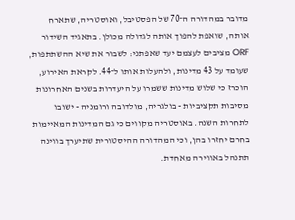מדובר במהדורה ה־70 של הפסטיבל, ואוסטריה, שתארח אותה, שואפת להפוך אותה לגדולה מכולן. בתאגיד השידור ORF מציבים לעצמם יעד שאפתני: לשבור את שיא ההשתתפות, שעומד על 43 מדינות, ולהעלות אותו ל־44. לקראת האירוע, הוכרז כי שלוש מדינות ששמרו על היעדרות בשנים האחרונות מסיבות תקציביות - בולגריה, מולדובה ורומניה - ישובו לתחרות השנה. באוסטריה מקווים כי גם המדינות המאיימות בחרם יחזרו בהן, וכי המהדורה ההיסטורית שתיערך בווינה תתנהל באווירה מאחדת.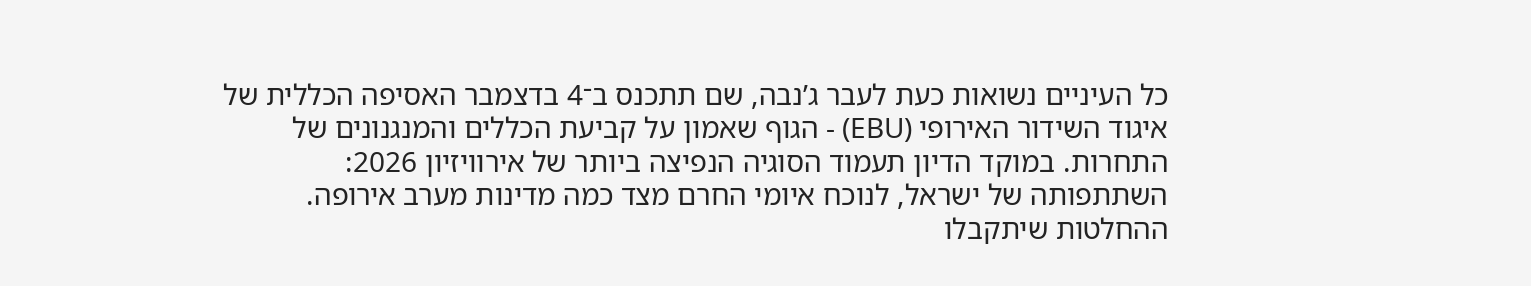כל העיניים נשואות כעת לעבר ג’נבה, שם תתכנס ב־4 בדצמבר האסיפה הכללית של איגוד השידור האירופי (EBU) - הגוף שאמון על קביעת הכללים והמנגנונים של התחרות. במוקד הדיון תעמוד הסוגיה הנפיצה ביותר של אירוויזיון 2026: השתתפותה של ישראל, לנוכח איומי החרם מצד כמה מדינות מערב אירופה. ההחלטות שיתקבלו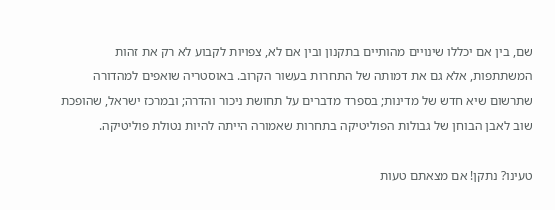שם, בין אם יכללו שינויים מהותיים בתקנון ובין אם לא, צפויות לקבוע לא רק את זהות המשתתפות, אלא גם את דמותה של התחרות בעשור הקרוב. באוסטריה שואפים למהדורה שתרשום שיא חדש של מדינות; בספרד מדברים על תחושת ניכור והדרה; ובמרכז ישראל, שהופכת שוב לאבן הבוחן של גבולות הפוליטיקה בתחרות שאמורה הייתה להיות נטולת פוליטיקה.

טעינו? נתקן! אם מצאתם טעות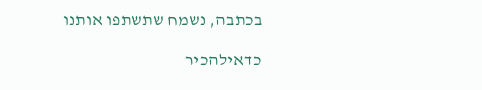בכתבה, נשמח שתשתפו אותנו

כדאילהכיר